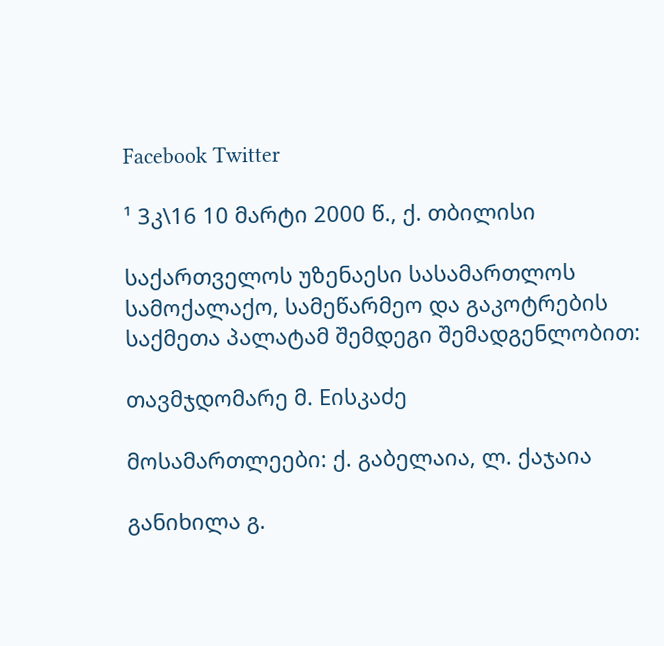Facebook Twitter

¹ 3კ\16 10 მარტი 2000 წ., ქ. თბილისი

საქართველოს უზენაესი სასამართლოს სამოქალაქო, სამეწარმეო და გაკოტრების საქმეთა პალატამ შემდეგი შემადგენლობით:

თავმჯდომარე მ. Eისკაძე

მოსამართლეები: ქ. გაბელაია, ლ. ქაჯაია

განიხილა გ.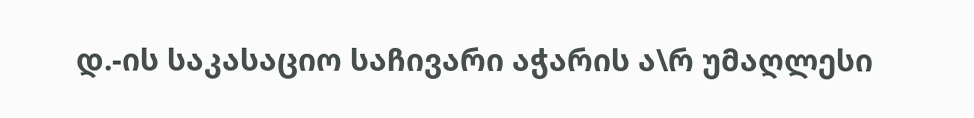დ.-ის საკასაციო საჩივარი აჭარის ა\რ უმაღლესი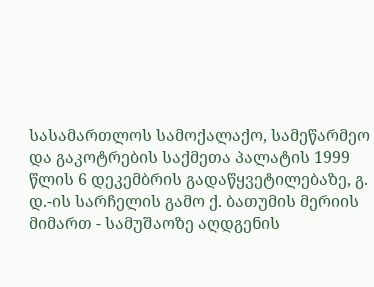სასამართლოს სამოქალაქო, სამეწარმეო და გაკოტრების საქმეთა პალატის 1999 წლის 6 დეკემბრის გადაწყვეტილებაზე, გ. დ.-ის სარჩელის გამო ქ. ბათუმის მერიის მიმართ - სამუშაოზე აღდგენის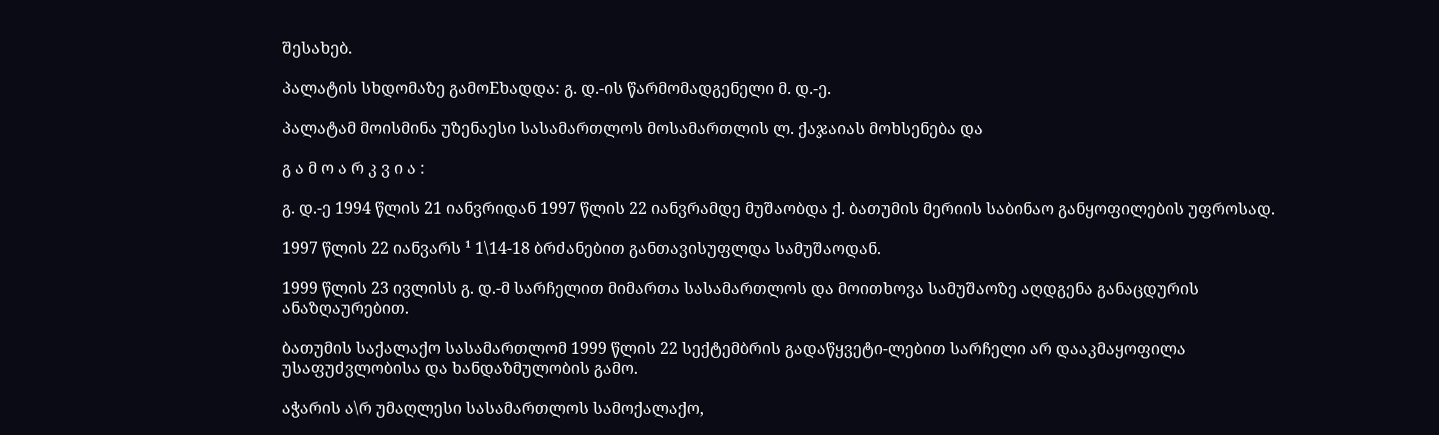შესახებ.

პალატის სხდომაზე გამოEხადდა: გ. დ.-ის წარმომადგენელი მ. დ.-ე.

პალატამ მოისმინა უზენაესი სასამართლოს მოსამართლის ლ. ქაჯაიას მოხსენება და

გ ა მ ო ა რ კ ვ ი ა :

გ. დ.-ე 1994 წლის 21 იანვრიდან 1997 წლის 22 იანვრამდე მუშაობდა ქ. ბათუმის მერიის საბინაო განყოფილების უფროსად.

1997 წლის 22 იანვარს ¹ 1\14-18 ბრძანებით განთავისუფლდა სამუშაოდან.

1999 წლის 23 ივლისს გ. დ.-მ სარჩელით მიმართა სასამართლოს და მოითხოვა სამუშაოზე აღდგენა განაცდურის ანაზღაურებით.

ბათუმის საქალაქო სასამართლომ 1999 წლის 22 სექტემბრის გადაწყვეტი-ლებით სარჩელი არ დააკმაყოფილა უსაფუძვლობისა და ხანდაზმულობის გამო.

აჭარის ა\რ უმაღლესი სასამართლოს სამოქალაქო,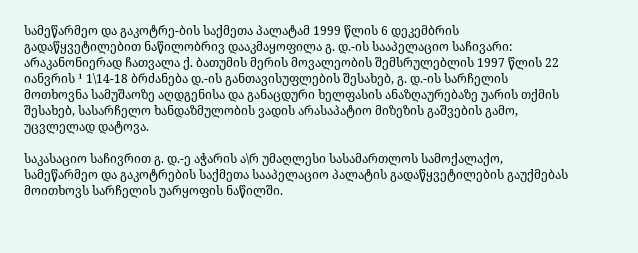სამეწარმეო და გაკოტრე-ბის საქმეთა პალატამ 1999 წლის 6 დეკემბრის გადაწყვეტილებით ნაწილობრივ დააკმაყოფილა გ. დ.-ის სააპელაციო საჩივარი: არაკანონიერად ჩათვალა ქ. ბათუმის მერის მოვალეობის შემსრულებლის 1997 წლის 22 იანვრის ¹ 1\14-18 ბრძანება დ.-ის განთავისუფლების შესახებ, გ. დ.-ის სარჩელის მოთხოვნა სამუშაოზე აღდგენისა და განაცდური ხელფასის ანაზღაურებაზე უარის თქმის შესახებ, სასარჩელო ხანდაზმულობის ვადის არასაპატიო მიზეზის გაშვების გამო, უცვლელად დატოვა.

საკასაციო საჩივრით გ. დ.-ე აჭარის ა\რ უმაღლესი სასამართლოს სამოქალაქო, სამეწარმეო და გაკოტრების საქმეთა სააპელაციო პალატის გადაწყვეტილების გაუქმებას მოითხოვს სარჩელის უარყოფის ნაწილში.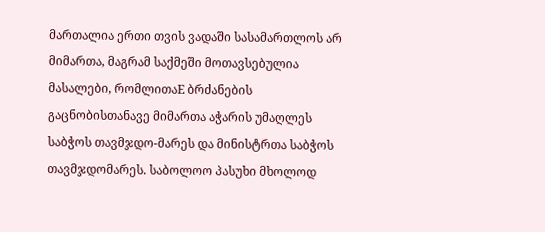მართალია ერთი თვის ვადაში სასამართლოს არ მიმართა, მაგრამ საქმეში მოთავსებულია მასალები, რომლითაE ბრძანების გაცნობისთანავე მიმართა აჭარის უმაღლეს საბჭოს თავმჯდო-მარეს და მინისტრთა საბჭოს თავმჯდომარეს. საბოლოო პასუხი მხოლოდ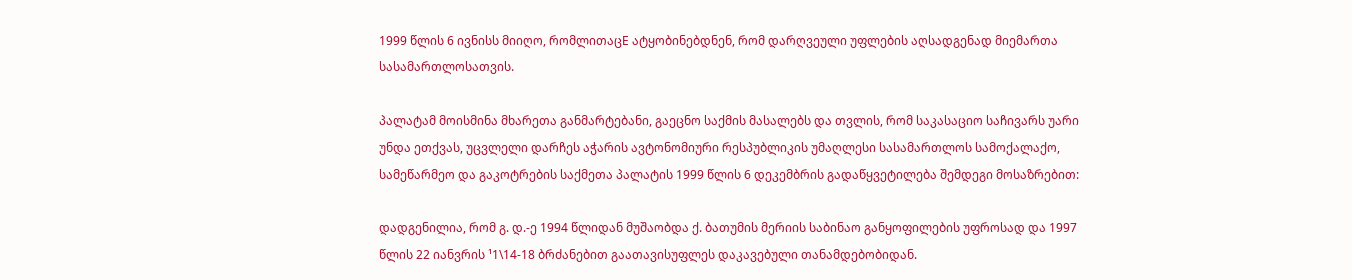1999 წლის 6 ივნისს მიიღო, რომლითაცE ატყობინებდნენ, რომ დარღვეული უფლების აღსადგენად მიემართა სასამართლოსათვის.

პალატამ მოისმინა მხარეთა განმარტებანი, გაეცნო საქმის მასალებს და თვლის, რომ საკასაციო საჩივარს უარი უნდა ეთქვას, უცვლელი დარჩეს აჭარის ავტონომიური რესპუბლიკის უმაღლესი სასამართლოს სამოქალაქო, სამეწარმეო და გაკოტრების საქმეთა პალატის 1999 წლის 6 დეკემბრის გადაწყვეტილება შემდეგი მოსაზრებით:

დადგენილია, რომ გ. დ.-ე 1994 წლიდან მუშაობდა ქ. ბათუმის მერიის საბინაო განყოფილების უფროსად და 1997 წლის 22 იანვრის ¹1\14-18 ბრძანებით გაათავისუფლეს დაკავებული თანამდებობიდან.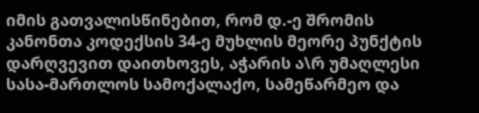იმის გათვალისწინებით, რომ დ.-ე შრომის კანონთა კოდექსის 34-ე მუხლის მეორე პუნქტის დარღვევით დაითხოვეს, აჭარის ა\რ უმაღლესი სასა-მართლოს სამოქალაქო, სამეწარმეო და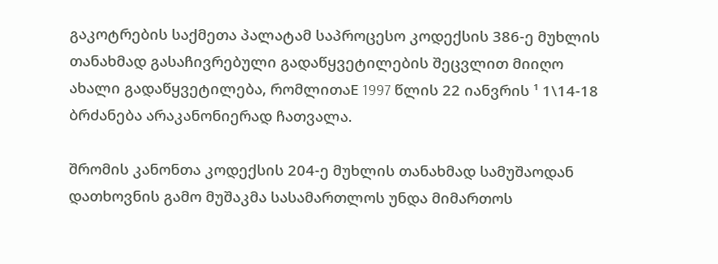გაკოტრების საქმეთა პალატამ საპროცესო კოდექსის 386-ე მუხლის თანახმად გასაჩივრებული გადაწყვეტილების შეცვლით მიიღო ახალი გადაწყვეტილება, რომლითაE 1997 წლის 22 იანვრის ¹ 1\14-18 ბრძანება არაკანონიერად ჩათვალა.

შრომის კანონთა კოდექსის 204-ე მუხლის თანახმად სამუშაოდან დათხოვნის გამო მუშაკმა სასამართლოს უნდა მიმართოს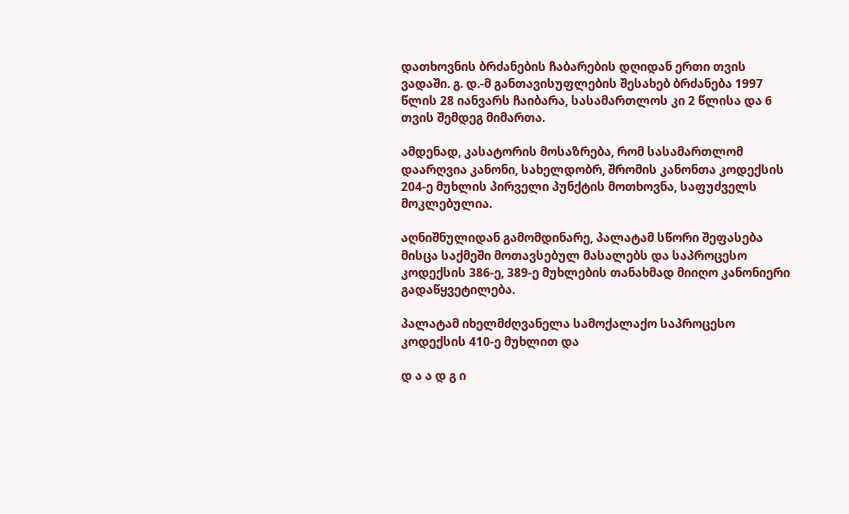დათხოვნის ბრძანების ჩაბარების დღიდან ერთი თვის ვადაში. გ. დ.-მ განთავისუფლების შესახებ ბრძანება 1997 წლის 28 იანვარს ჩაიბარა, სასამართლოს კი 2 წლისა და 6 თვის შემდეგ მიმართა.

ამდენად, კასატორის მოსაზრება, რომ სასამართლომ დაარღვია კანონი, სახელდობრ, შრომის კანონთა კოდექსის 204-ე მუხლის პირველი პუნქტის მოთხოვნა, საფუძველს მოკლებულია.

აღნიშნულიდან გამომდინარე, პალატამ სწორი შეფასება მისცა საქმეში მოთავსებულ მასალებს და საპროცესო კოდექსის 386-ე, 389-ე მუხლების თანახმად მიიღო კანონიერი გადაწყვეტილება.

პალატამ იხელმძღვანელა სამოქალაქო საპროცესო კოდექსის 410-ე მუხლით და

დ ა ა დ გ ი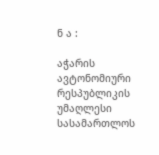ნ ა :

აჭარის ავტონომიური რესპუბლიკის უმაღლესი სასამართლოს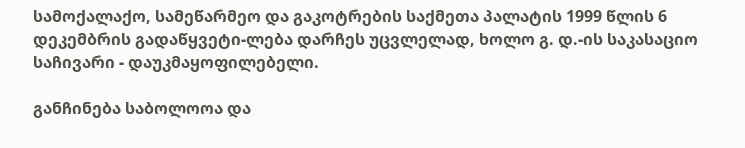სამოქალაქო, სამეწარმეო და გაკოტრების საქმეთა პალატის 1999 წლის 6 დეკემბრის გადაწყვეტი-ლება დარჩეს უცვლელად, ხოლო გ. დ.-ის საკასაციო საჩივარი - დაუკმაყოფილებელი.

განჩინება საბოლოოა და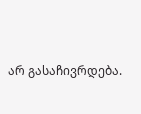არ გასაჩივრდება.